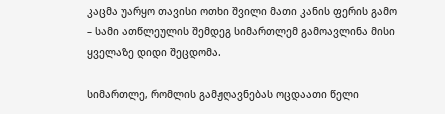კაცმა უარყო თავისი ოთხი შვილი მათი კანის ფერის გამო – სამი ათწლეულის შემდეგ სიმართლემ გამოავლინა მისი ყველაზე დიდი შეცდომა.

სიმართლე, რომლის გამჟღავნებას ოცდაათი წელი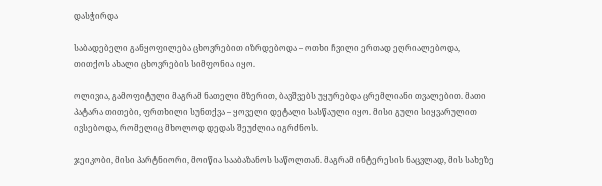დასჭირდა

საბადებელი განყოფილება ცხოვრებით იზრდებოდა – ოთხი ჩვილი ერთად ეღრიალებოდა, თითქოს ახალი ცხოვრების სიმფონია იყო.

ოლივია, გამოფიტული მაგრამ ნათელი მზერით, ბავშვებს უყურებდა ცრემლიანი თვალებით. მათი პატარა თითები, ფრთხილი სუნთქვა – ყოველი დეტალი სასწაული იყო. მისი გული სიყვარულით ივსებოდა, რომელიც მხოლოდ დედას შეუძლია იგრძნოს.

ჯეიკობი, მისი პარტნიორი, მოიწია სააბაზანოს საწოლთან. მაგრამ ინტერესის ნაცვლად, მის სახეზე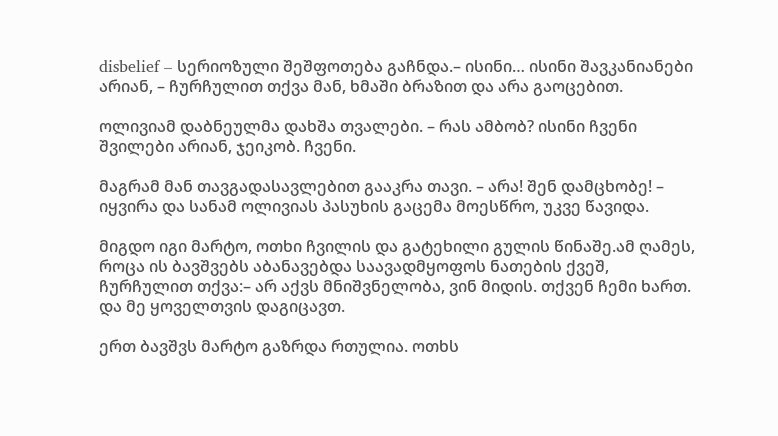disbelief – სერიოზული შეშფოთება გაჩნდა.– ისინი… ისინი შავკანიანები არიან, – ჩურჩულით თქვა მან, ხმაში ბრაზით და არა გაოცებით.

ოლივიამ დაბნეულმა დახშა თვალები. – რას ამბობ? ისინი ჩვენი შვილები არიან, ჯეიკობ. ჩვენი.

მაგრამ მან თავგადასავლებით გააკრა თავი. – არა! შენ დამცხობე! – იყვირა და სანამ ოლივიას პასუხის გაცემა მოესწრო, უკვე წავიდა.

მიგდო იგი მარტო, ოთხი ჩვილის და გატეხილი გულის წინაშე.ამ ღამეს, როცა ის ბავშვებს აბანავებდა საავადმყოფოს ნათების ქვეშ, ჩურჩულით თქვა:– არ აქვს მნიშვნელობა, ვინ მიდის. თქვენ ჩემი ხართ. და მე ყოველთვის დაგიცავთ.

ერთ ბავშვს მარტო გაზრდა რთულია. ოთხს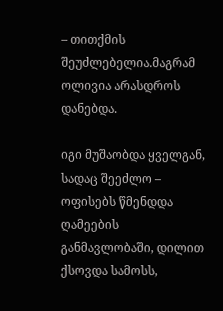– თითქმის შეუძლებელია.მაგრამ ოლივია არასდროს დანებდა.

იგი მუშაობდა ყველგან, სადაც შეეძლო – ოფისებს წმენდდა ღამეების განმავლობაში, დილით ქსოვდა სამოსს,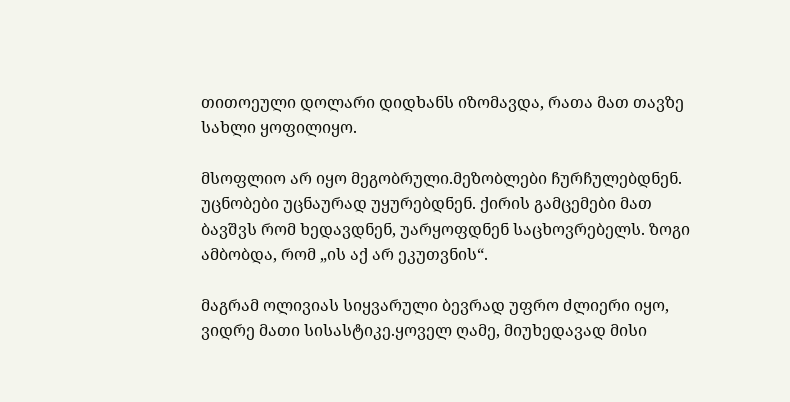თითოეული დოლარი დიდხანს იზომავდა, რათა მათ თავზე სახლი ყოფილიყო.

მსოფლიო არ იყო მეგობრული.მეზობლები ჩურჩულებდნენ. უცნობები უცნაურად უყურებდნენ. ქირის გამცემები მათ ბავშვს რომ ხედავდნენ, უარყოფდნენ საცხოვრებელს. ზოგი ამბობდა, რომ „ის აქ არ ეკუთვნის“.

მაგრამ ოლივიას სიყვარული ბევრად უფრო ძლიერი იყო, ვიდრე მათი სისასტიკე.ყოველ ღამე, მიუხედავად მისი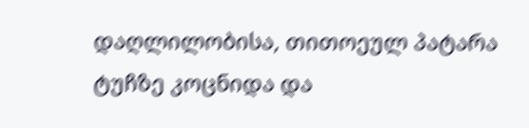დაღლილობისა, თითოეულ პატარა ტუჩზე კოცნიდა და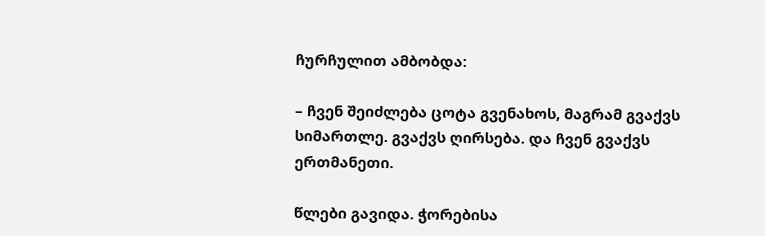ჩურჩულით ამბობდა:

– ჩვენ შეიძლება ცოტა გვენახოს, მაგრამ გვაქვს სიმართლე. გვაქვს ღირსება. და ჩვენ გვაქვს ერთმანეთი.

წლები გავიდა. ჭორებისა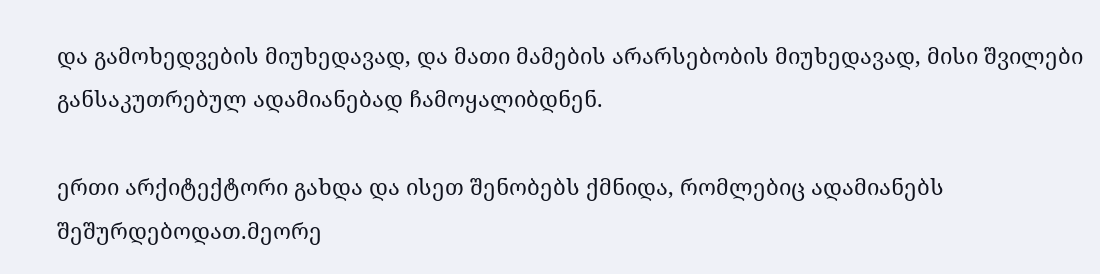და გამოხედვების მიუხედავად, და მათი მამების არარსებობის მიუხედავად, მისი შვილები განსაკუთრებულ ადამიანებად ჩამოყალიბდნენ.

ერთი არქიტექტორი გახდა და ისეთ შენობებს ქმნიდა, რომლებიც ადამიანებს შეშურდებოდათ.მეორე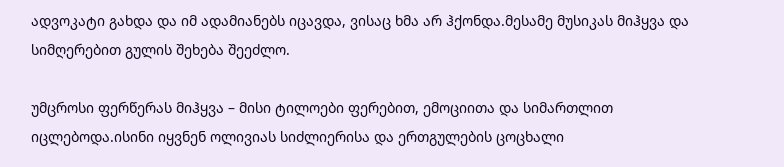ადვოკატი გახდა და იმ ადამიანებს იცავდა, ვისაც ხმა არ ჰქონდა.მესამე მუსიკას მიჰყვა და სიმღერებით გულის შეხება შეეძლო.

უმცროსი ფერწერას მიჰყვა – მისი ტილოები ფერებით, ემოციითა და სიმართლით იცლებოდა.ისინი იყვნენ ოლივიას სიძლიერისა და ერთგულების ცოცხალი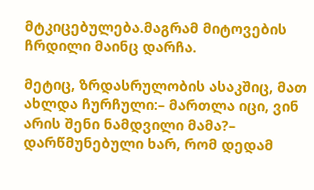მტკიცებულება.მაგრამ მიტოვების ჩრდილი მაინც დარჩა.

მეტიც, ზრდასრულობის ასაკშიც, მათ ახლდა ჩურჩული:– მართლა იცი, ვინ არის შენი ნამდვილი მამა?– დარწმუნებული ხარ, რომ დედამ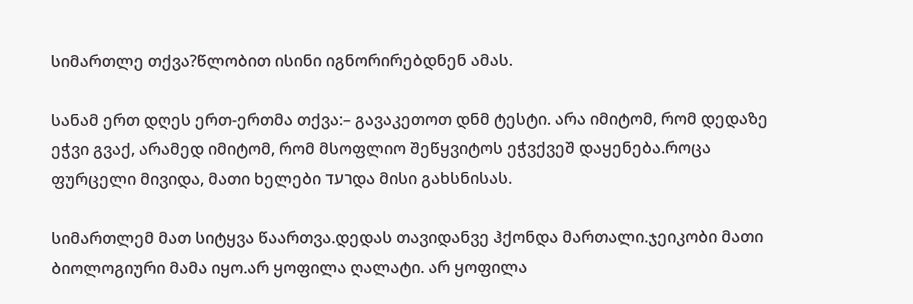სიმართლე თქვა?წლობით ისინი იგნორირებდნენ ამას.

სანამ ერთ დღეს ერთ-ერთმა თქვა:– გავაკეთოთ დნმ ტესტი. არა იმიტომ, რომ დედაზე ეჭვი გვაქ, არამედ იმიტომ, რომ მსოფლიო შეწყვიტოს ეჭვქვეშ დაყენება.როცა ფურცელი მივიდა, მათი ხელები רעדდა მისი გახსნისას.

სიმართლემ მათ სიტყვა წაართვა.დედას თავიდანვე ჰქონდა მართალი.ჯეიკობი მათი ბიოლოგიური მამა იყო.არ ყოფილა ღალატი. არ ყოფილა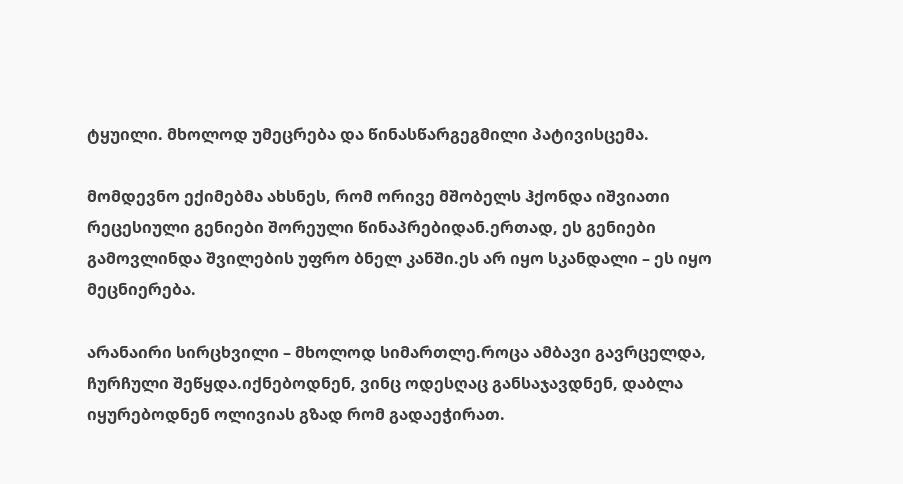ტყუილი. მხოლოდ უმეცრება და წინასწარგეგმილი პატივისცემა.

მომდევნო ექიმებმა ახსნეს, რომ ორივე მშობელს ჰქონდა იშვიათი რეცესიული გენიები შორეული წინაპრებიდან.ერთად, ეს გენიები გამოვლინდა შვილების უფრო ბნელ კანში.ეს არ იყო სკანდალი – ეს იყო მეცნიერება.

არანაირი სირცხვილი – მხოლოდ სიმართლე.როცა ამბავი გავრცელდა, ჩურჩული შეწყდა.იქნებოდნენ, ვინც ოდესღაც განსაჯავდნენ, დაბლა იყურებოდნენ ოლივიას გზად რომ გადაეჭირათ.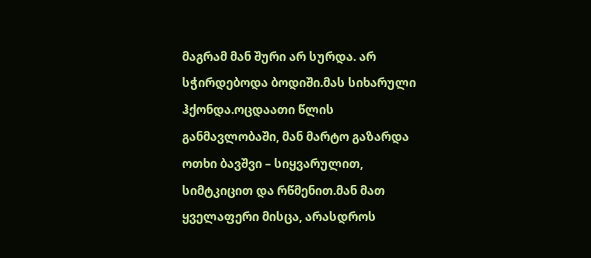მაგრამ მან შური არ სურდა. არ სჭირდებოდა ბოდიში.მას სიხარული ჰქონდა.ოცდაათი წლის განმავლობაში, მან მარტო გაზარდა ოთხი ბავშვი – სიყვარულით, სიმტკიცით და რწმენით.მან მათ ყველაფერი მისცა, არასდროს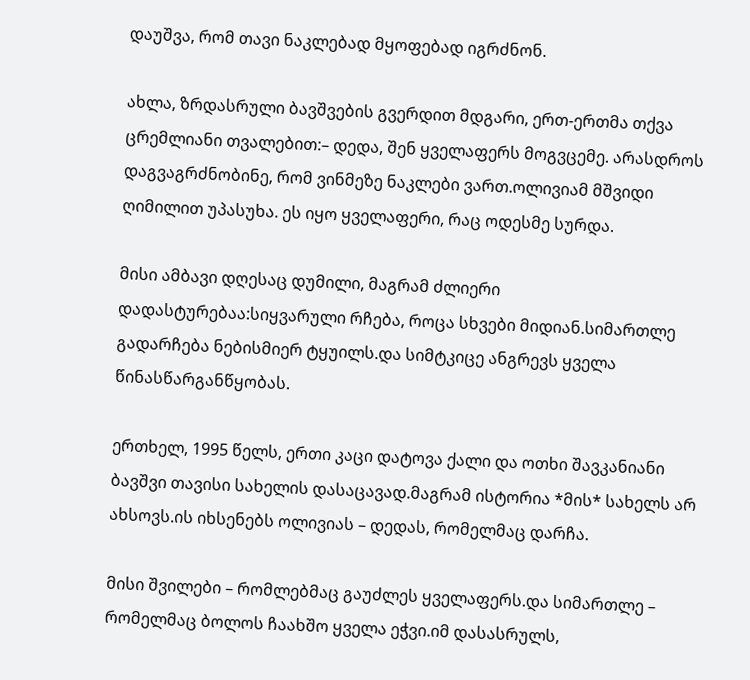დაუშვა, რომ თავი ნაკლებად მყოფებად იგრძნონ.

ახლა, ზრდასრული ბავშვების გვერდით მდგარი, ერთ-ერთმა თქვა ცრემლიანი თვალებით:– დედა, შენ ყველაფერს მოგვცემე. არასდროს დაგვაგრძნობინე, რომ ვინმეზე ნაკლები ვართ.ოლივიამ მშვიდი ღიმილით უპასუხა. ეს იყო ყველაფერი, რაც ოდესმე სურდა.

მისი ამბავი დღესაც დუმილი, მაგრამ ძლიერი დადასტურებაა:სიყვარული რჩება, როცა სხვები მიდიან.სიმართლე გადარჩება ნებისმიერ ტყუილს.და სიმტკიცე ანგრევს ყველა წინასწარგანწყობას.

ერთხელ, 1995 წელს, ერთი კაცი დატოვა ქალი და ოთხი შავკანიანი ბავშვი თავისი სახელის დასაცავად.მაგრამ ისტორია *მის* სახელს არ ახსოვს.ის იხსენებს ოლივიას – დედას, რომელმაც დარჩა.

მისი შვილები – რომლებმაც გაუძლეს ყველაფერს.და სიმართლე – რომელმაც ბოლოს ჩაახშო ყველა ეჭვი.იმ დასასრულს,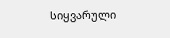სიყვარული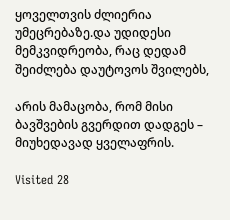ყოველთვის ძლიერია უმეცრებაზე.და უდიდესი მემკვიდრეობა, რაც დედამ შეიძლება დაუტოვოს შვილებს,

არის მამაცობა, რომ მისი ბავშვების გვერდით დადგეს – მიუხედავად ყველაფრის.

Visited 28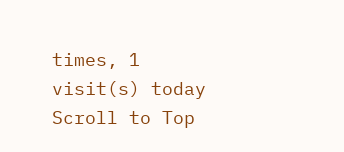times, 1 visit(s) today
Scroll to Top